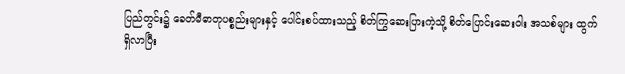ပြည်တွင်း၌ ခေတ်မီဓာတုပစ္စည်းများနှင့် ပေါင်းစပ်ထားသည့် စိတ်ကြွဆေးပြားကဲ့သို့ စိတ်ပြောင်းဆေးဝါး အသစ်များ ထွက်ရှိလာပြီး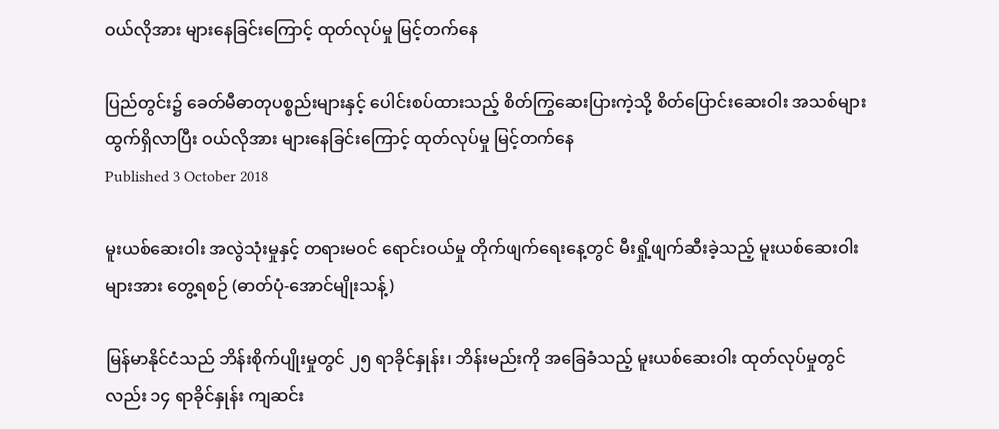ဝယ်လိုအား များနေခြင်းကြောင့် ထုတ်လုပ်မှု မြင့်တက်နေ

ပြည်တွင်း၌ ခေတ်မီဓာတုပစ္စည်းများနှင့် ပေါင်းစပ်ထားသည့် စိတ်ကြွဆေးပြားကဲ့သို့ စိတ်ပြောင်းဆေးဝါး အသစ်များ ထွက်ရှိလာပြီး ဝယ်လိုအား များနေခြင်းကြောင့် ထုတ်လုပ်မှု မြင့်တက်နေ
Published 3 October 2018

မူးယစ်ဆေးဝါး အလွဲသုံးမှုနှင့် တရားမဝင် ရောင်းဝယ်မှု တိုက်ဖျက်ရေးနေ့တွင် မီးရှို့ဖျက်ဆီးခဲ့သည့် မူးယစ်ဆေးဝါးများအား တွေ့ရစဉ် (ဓာတ်ပုံ-အောင်မျိုးသန့်)

မြန်မာနိုင်ငံသည် ဘိန်းစိုက်ပျိုးမှုတွင် ၂၅ ရာခိုင်နှုန်း၊ ဘိန်းမည်းကို အခြေခံသည့် မူးယစ်ဆေးဝါး ထုတ်လုပ်မှုတွင်လည်း ၁၄ ရာခိုင်နှုန်း ကျဆင်း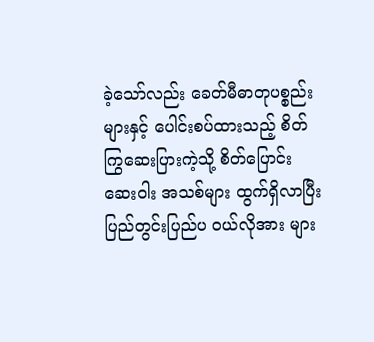ခဲ့သော်လည်း ခေတ်မီဓာတုပစ္စည်းများနှင့် ပေါင်းစပ်ထားသည့် စိတ်ကြွဆေးပြားကဲ့သို့ စိတ်ပြောင်းဆေးဝါး အသစ်များ ထွက်ရှိလာပြီး ပြည်တွင်းပြည်ပ ဝယ်လိုအား များ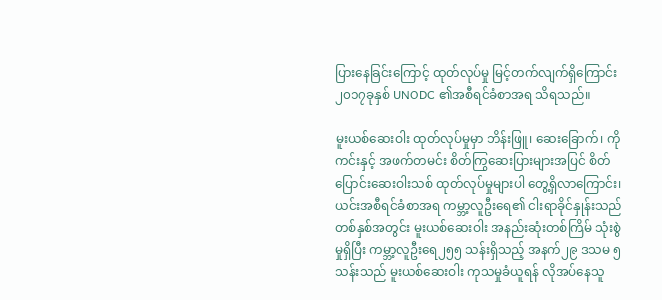ပြားနေခြင်းကြောင့် ထုတ်လုပ်မှု မြင့်တက်လျက်ရှိကြောင်း၂၀၁၇ခုနှစ် UNODC ၏အစီရင်ခံစာအရ သိရသည်။

မူးယစ်ဆေးဝါး ထုတ်လုပ်မှုမှာ ဘိန်းဖြူ၊ ဆေးခြောက်၊ ကိုကင်းနှင့် အဖက်တမင်း စိတ်ကြွဆေးပြားများအပြင် စိတ်ပြောင်းဆေးဝါးသစ် ထုတ်လုပ်မှုများပါ တွေ့ရှိလာကြောင်း၊ ယင်းအစီရင်ခံစာအရ ကမ္ဘာ့လူဦးရေ၏ ငါးရာခိုင်နှုန်းသည် တစ်နှစ်အတွင်း မူးယစ်ဆေးဝါး အနည်းဆုံးတစ်ကြိမ် သုံးစွဲမှုရှိပြီး ကမ္ဘာ့လူဦးရေ၂၅၅ သန်းရှိသည့် အနက်၂၉ ဒသမ ၅ သန်းသည် မူးယစ်ဆေးဝါး ကုသမှုခံယူရန် လိုအပ်နေသူ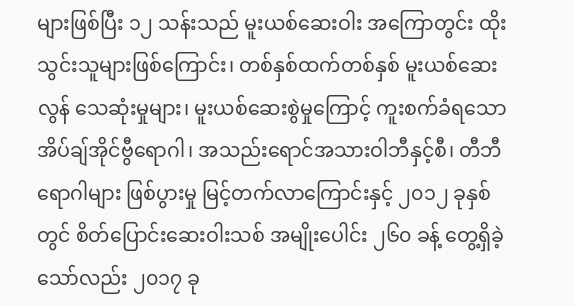များဖြစ်ပြီး ၁၂ သန်းသည် မူးယစ်ဆေးဝါး အကြောတွင်း ထိုးသွင်းသူများဖြစ်ကြောင်း၊ တစ်နှစ်ထက်တစ်နှစ် မူးယစ်ဆေးလွန် သေဆုံးမှုများ၊ မူးယစ်ဆေးစွဲမှုကြောင့် ကူးစက်ခံရသော အိပ်ချ်အိုင်ဗွီရောဂါ၊ အသည်းရောင်အသားဝါဘီနှင့်စီ၊ တီဘီရောဂါများ ဖြစ်ပွားမှု မြင့်တက်လာကြောင်းနှင့် ၂၀၁၂ ခုနှစ်တွင် စိတ်ပြောင်းဆေးဝါးသစ် အမျိုးပေါင်း ၂၆၀ ခန့် တွေ့ရှိခဲ့သော်လည်း ၂၀၁၇ ခု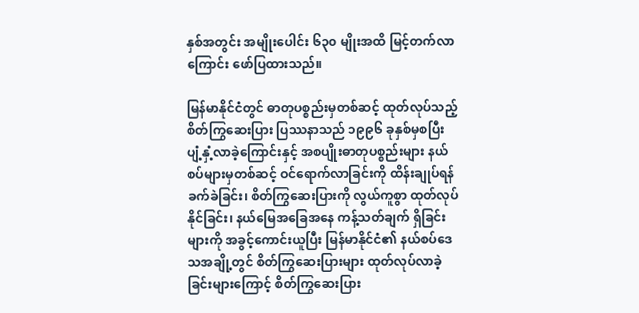နှစ်အတွင်း အမျိုးပေါင်း ၆၃၀ မျိုးအထိ မြင့်တက်လာကြောင်း ဖော်ပြထားသည်။

မြန်မာနိုင်ငံတွင် ဓာတုပစ္စည်းမှတစ်ဆင့် ထုတ်လုပ်သည့် စိတ်ကြွဆေးပြား ပြဿနာသည် ၁၉၉၆ ခုနှစ်မှစပြီး  ပျံ့နှံ့လာခဲ့ကြောင်းနှင့် အစပျိုးဓာတုပစ္စည်းများ နယ်စပ်များမှတစ်ဆင့် ဝင်ရောက်လာခြင်းကို ထိန်းချုပ်ရန် ခက်ခဲခြင်း၊ စိတ်ကြွဆေးပြားကို လွယ်ကူစွာ ထုတ်လုပ်နိုင်ခြင်း၊ နယ်မြေအခြေအနေ ကန့်သတ်ချက် ရှိခြင်းများကို အခွင့်ကောင်းယူပြီး မြန်မာနိုင်ငံ၏ နယ်စပ်ဒေသအချို့တွင် စိတ်ကြွဆေးပြားများ ထုတ်လုပ်လာခဲ့ခြင်းများကြောင့် စိတ်ကြွဆေးပြား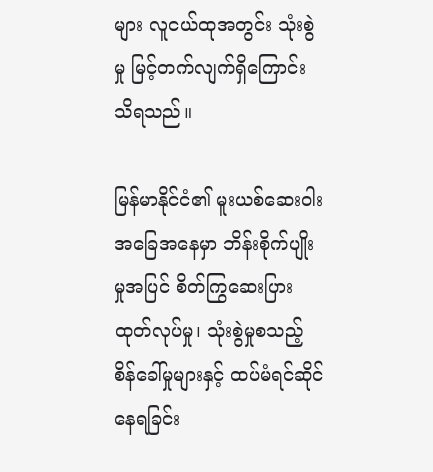များ လူငယ်ထုအတွင်း သုံးစွဲမှု မြင့်တက်လျက်ရှိကြောင်း သိရသည်။

မြန်မာနိုင်ငံ၏ မူးယစ်ဆေးဝါး အခြေအနေမှာ ဘိန်းစိုက်ပျိုးမှုအပြင် စိတ်ကြွဆေးပြား ထုတ်လုပ်မှု၊ သုံးစွဲမှုစသည့် စိန်ခေါ်မှုများနှင့် ထပ်မံရင်ဆိုင် နေရခြင်း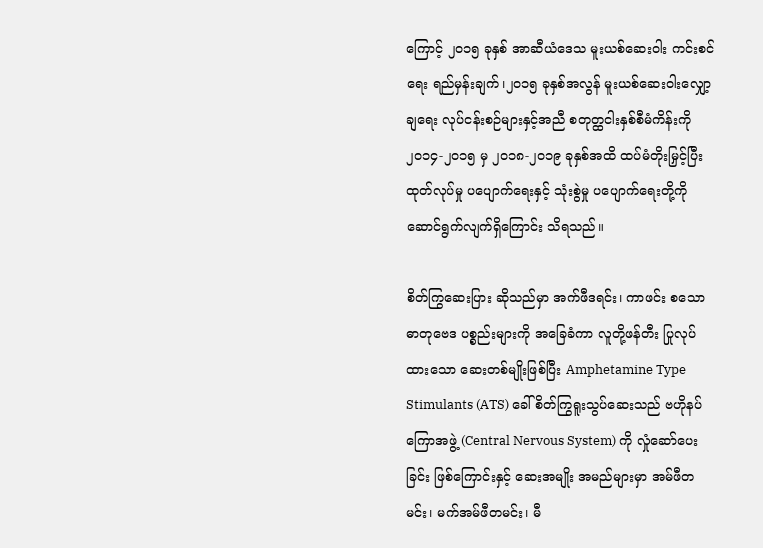ကြောင့် ၂၀၁၅ ခုနှစ် အာဆီယံဒေသ မူးယစ်ဆေးဝါး ကင်းစင်ရေး ရည်မှန်းချက်၊၂၀၁၅ ခုနှစ်အလွန် မူးယစ်ဆေးဝါးလျှော့ချရေး လုပ်ငန်းစဉ်များနှင့်အညီ စတုတ္ထငါးနှစ်စီမံကိန်းကို ၂၀၁၄-၂၀၁၅ မှ ၂၀၁၈-၂၀၁၉ ခုနှစ်အထိ ထပ်မံတိုးမြှင့်ပြီး ထုတ်လုပ်မှု ပပျောက်ရေးနှင့် သုံးစွဲမှု ပပျောက်ရေးတို့ကို ဆောင်ရွက်လျက်ရှိကြောင်း သိရသည်။

စိတ်ကြွဆေးပြား ဆိုသည်မှာ အက်ဖီဒရင်း၊ ကာဖင်း စသော ဓာတုဗေဒ ပစ္စည်းများကို အခြေခံကာ လူတို့ဖန်တီး ပြုလုပ်ထားသော ဆေးတစ်မျိုးဖြစ်ပြီး Amphetamine Type Stimulants (ATS) ခေါ် စိတ်ကြွရူးသွပ်ဆေးသည် ဗဟိုနပ်ကြောအဖွဲ့ (Central Nervous System) ကို လှုံဆော်ပေးခြင်း ဖြစ်ကြောင်းနှင့် ဆေးအမျိုး အမည်များမှာ အမ်ဖီတမင်း၊ မက်အမ်ဖီတမင်း၊ မီ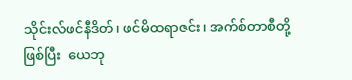သိုင်းလ်ဖင်နီဒိတ်၊ ဖင်မိထရာဇင်း၊ အက်စ်တာစီတို့ဖြစ်ပြီး  ယေဘု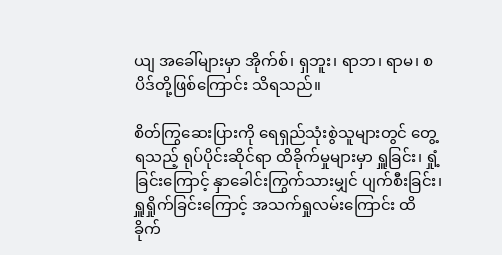ယျ အခေါ်များမှာ အိုက်စ်၊ ရှဘူး၊ ရာဘ၊ ရာမ၊ စပိဒ်တို့ဖြစ်ကြောင်း သိရသည်။

စိတ်ကြွဆေးပြားကို ရေရှည်သုံးစွဲသူများတွင် တွေ့ရသည့် ရုပ်ပိုင်းဆိုင်ရာ ထိခိုက်မှုများမှာ ရှူခြင်း၊ ရှုံ့ခြင်းကြောင့် နှာခေါင်းကြွက်သားမျှင် ပျက်စီးခြင်း၊ ရှူရှိုက်ခြင်းကြောင့် အသက်ရှုလမ်းကြောင်း ထိခိုက်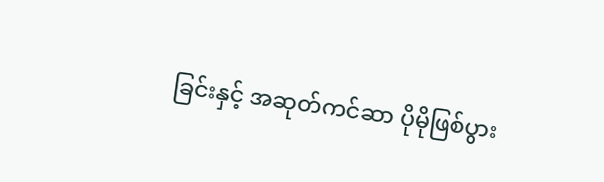ခြင်းနှင့် အဆုတ်ကင်ဆာ ပိုမိုဖြစ်ပွား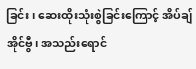ခြင်း၊ ဆေးထိုးသုံးစွဲခြင်းကြောင့် အိပ်ချ်အိုင်ဗွီ၊ အသည်းရောင်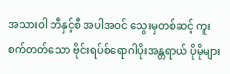အသားဝါ ဘီနှင့်စီ အပါအဝင် သွေးမှတစ်ဆင့် ကူးစက်တတ်သော ဗိုင်းရပ်စ်ရောဂါပိုးအန္တရာယ် ပိုမိုများ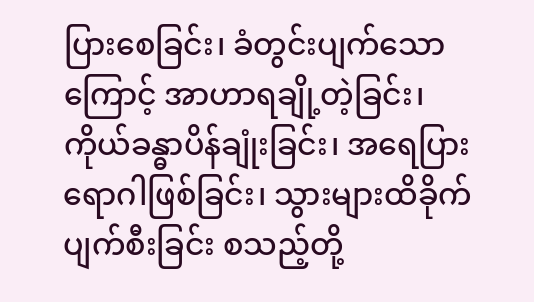ပြားစေခြင်း၊ ခံတွင်းပျက်သောကြောင့် အာဟာရချို့တဲ့ခြင်း၊ ကိုယ်ခန္ဓာပိန်ချုံးခြင်း၊ အရေပြားရောဂါဖြစ်ခြင်း၊ သွားများထိခိုက် ပျက်စီးခြင်း စသည့်တို့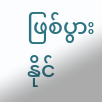ဖြစ်ပွားနိုင်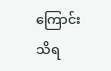ကြောင်း သိရ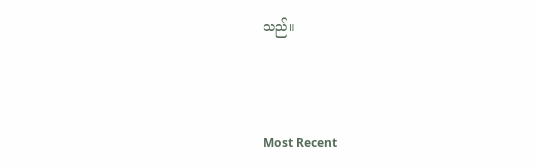သည်။



Most Recent